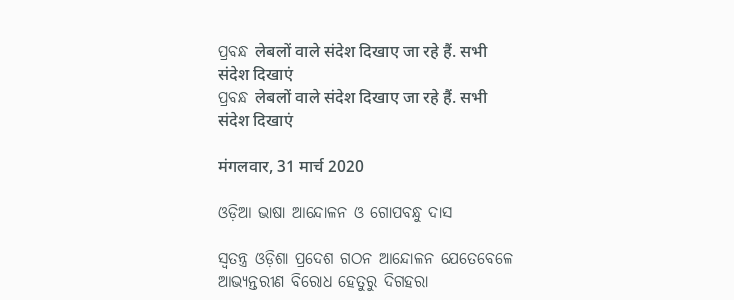ପ୍ରବନ୍ଧ लेबलों वाले संदेश दिखाए जा रहे हैं. सभी संदेश दिखाएं
ପ୍ରବନ୍ଧ लेबलों वाले संदेश दिखाए जा रहे हैं. सभी संदेश दिखाएं

मंगलवार, 31 मार्च 2020

ଓଡ଼ିଆ ଭାଷା ଆନ୍ଦୋଳନ ଓ ଗୋପବନ୍ଧୁ ଦାସ

ସ୍ଵତନ୍ତ୍ର ଓଡ଼ିଶା ପ୍ରଦେଶ ଗଠନ ଆନ୍ଦୋଳନ ଯେତେବେଳେ ଆଭ୍ୟନ୍ତରୀଣ ବିରୋଧ ହେତୁରୁ ଦିଗହରା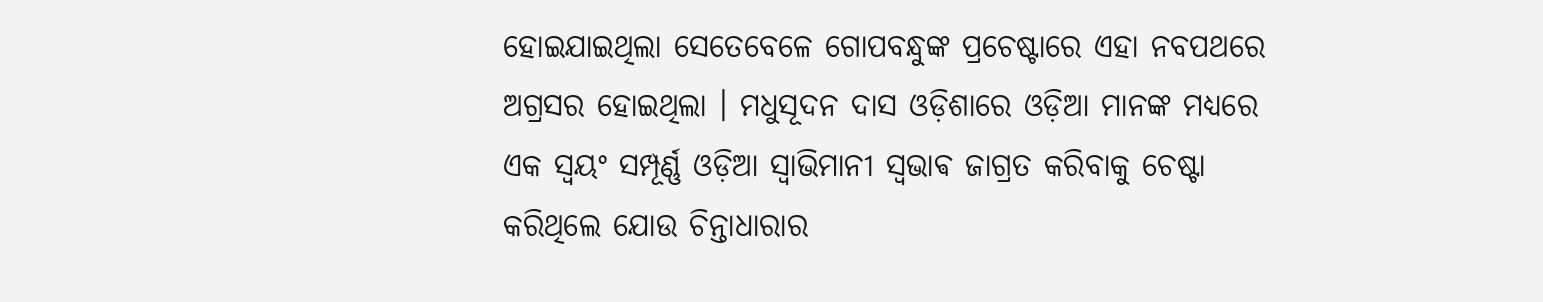ହୋଇଯାଇଥିଲା ସେତେବେଳେ ଗୋପବନ୍ଧୁଙ୍କ ପ୍ରଚେଷ୍ଟାରେ ଏହା ନବପଥରେ ଅଗ୍ରସର ହୋଇଥିଲା । ମଧୁସୂଦନ ଦାସ ଓଡ଼ିଶାରେ ଓଡ଼ିଆ ମାନଙ୍କ ମଧ୍ୟରେ ଏକ ସ୍ଵୟଂ ସମ୍ପୂର୍ଣ୍ଣ ଓଡ଼ିଆ ସ୍ଵାଭିମାନୀ ସ୍ଵଭାଵ ଜାଗ୍ରତ କରିବାକୁ ଚେଷ୍ଟା କରିଥିଲେ ଯୋଉ ଚିନ୍ତାଧାରାର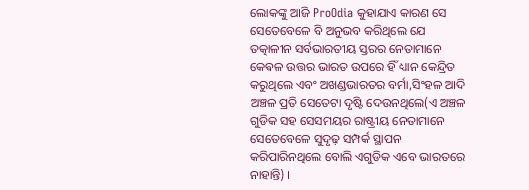ଲୋକଙ୍କୁ ଆଜି ProOdia କୁହାଯାଏ କାରଣ ସେ ସେତେବେଳେ ବି ଅନୁଭବ କରିଥିଲେ ଯେ ତତ୍କାଳୀନ ସର୍ବଭାରତୀୟ ସ୍ତରର ନେତାମାନେ କେଵଳ ଉତ୍ତର ଭାରତ ଉପରେ ହିଁ ଧ୍ୟାନ କେନ୍ଦ୍ରିତ କରୁଥିଲେ ଏବଂ ଅଖଣ୍ଡଭାରତର ବର୍ମା,ସିଂହଳ ଆଦି ଅଞ୍ଚଳ ପ୍ରତି ସେତେଟା ଦୃଷ୍ଟି ଦେଉନଥିଲେ(ଏ ଅଞ୍ଚଳ ଗୁଡିକ ସହ ସେସମୟର ରାଷ୍ଟ୍ରୀୟ ନେତାମାନେ ସେତେବେଳେ ସୁଦୃଢ଼ ସମ୍ପର୍କ ସ୍ଥାପନ କରିପାରିନଥିଲେ ବୋଲି ଏଗୁଡିକ ଏବେ ଭାରତରେ ନାହାନ୍ତି) ।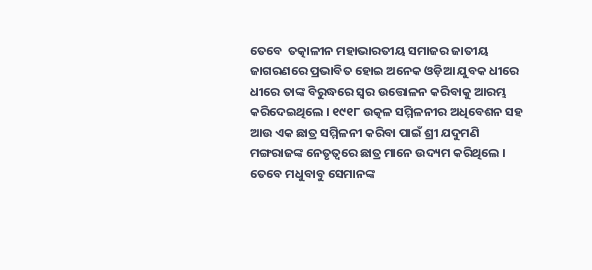ତେବେ  ତତ୍କାଳୀନ ମହାଭାରତୀୟ ସମାଜର ଜାତୀୟ ଜାଗରଣରେ ପ୍ରଭାବିତ ହୋଇ ଅନେକ ଓଡ଼ିଆ ଯୁବକ ଧୀରେ ଧୀରେ ତାଙ୍କ ବିରୁଦ୍ଧରେ ସ୍ଵର ଉତ୍ତୋଳନ କରିବାକୁ ଆରମ୍ଭ କରିଦେଇଥିଲେ । ୧୯୧୮ ଉତ୍କଳ ସମ୍ମିଳନୀର ଅଧିବେଶନ ସହ ଆଉ ଏକ ଛାତ୍ର ସମ୍ମିଳନୀ କରିବା ପାଇଁ ଶ୍ରୀ ଯଦୁମଣି ମଙ୍ଗରାଜଙ୍କ ନେତୃତ୍ୱରେ ଛାତ୍ର ମାନେ ଉଦ୍ୟମ କରିଥିଲେ । ତେବେ ମଧୁବାବୁ ସେମାନଙ୍କ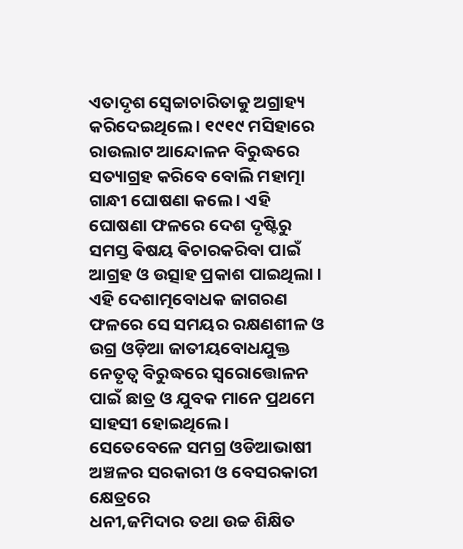ଏତାଦୃଶ ସ୍ଵେଚ୍ଚାଚାରିତାକୁ ଅଗ୍ରାହ୍ୟ କରିଦେଇଥିଲେ । ୧୯୧୯ ମସିହାରେ ରାଉଲାଟ ଆନ୍ଦୋଳନ ବିରୁଦ୍ଧରେ ସତ୍ୟାଗ୍ରହ କରିବେ ବୋଲି ମହାତ୍ମା ଗାନ୍ଧୀ ଘୋଷଣା କଲେ । ଏହି ଘୋଷଣା ଫଳରେ ଦେଶ ଦୃଷ୍ଟିରୁ ସମସ୍ତ ଵିଷୟ ଵିଚାରକରିବା ପାଇଁ ଆଗ୍ରହ ଓ ଉତ୍ସାହ ପ୍ରକାଶ ପାଇଥିଲା । ଏହି ଦେଶାତ୍ମବୋଧକ ଜାଗରଣ ଫଳରେ ସେ ସମୟର ରକ୍ଷଣଶୀଳ ଓ ଉଗ୍ର ଓଡ଼ିଆ ଜାତୀୟବୋଧଯୁକ୍ତ ନେତୃତ୍ଵ ବିରୁଦ୍ଧରେ ସ୍ଵରୋତ୍ତୋଳନ ପାଇଁ ଛାତ୍ର ଓ ଯୁବକ ମାନେ ପ୍ରଥମେ ସାହସୀ ହୋଇଥିଲେ ।
ସେତେବେଳେ ସମଗ୍ର ଓଡିଆଭାଷୀ ଅଞ୍ଚଳର ସରକାରୀ ଓ ବେସରକାରୀ କ୍ଷେତ୍ରରେ
ଧନୀ,ଜମିଦାର ତଥା ଉଚ୍ଚ ଶିକ୍ଷିତ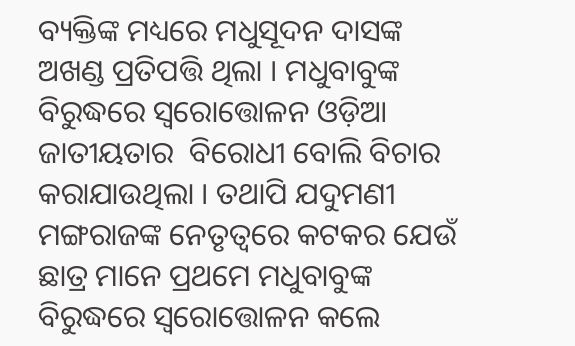ବ୍ୟକ୍ତିଙ୍କ ମଧ୍ୟରେ ମଧୁସୂଦନ ଦାସଙ୍କ ଅଖଣ୍ଡ ପ୍ରତିପତ୍ତି ଥିଲା । ମଧୁବାବୁଙ୍କ ବିରୁଦ୍ଧରେ ସ୍ଵରୋତ୍ତୋଳନ ଓଡ଼ିଆ ଜାତୀୟତାର  ବିରୋଧୀ ବୋଲି ବିଚାର କରାଯାଉଥିଲା । ତଥାପି ଯଦୁମଣୀ ମଙ୍ଗରାଜଙ୍କ ନେତୃତ୍ୱରେ କଟକର ଯେଉଁ ଛାତ୍ର ମାନେ ପ୍ରଥମେ ମଧୁବାବୁଙ୍କ ବିରୁଦ୍ଧରେ ସ୍ଵରୋତ୍ତୋଳନ କଲେ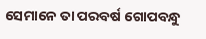ସେମାନେ ତା ପରବର୍ଷ ଗୋପବନ୍ଧୁ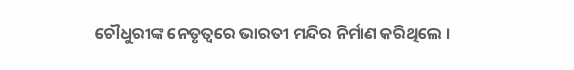ଚୌଧୁରୀଙ୍କ ନେତୃତ୍ୱରେ ଭାରତୀ ମନ୍ଦିର ନିର୍ମାଣ କରିଥିଲେ ।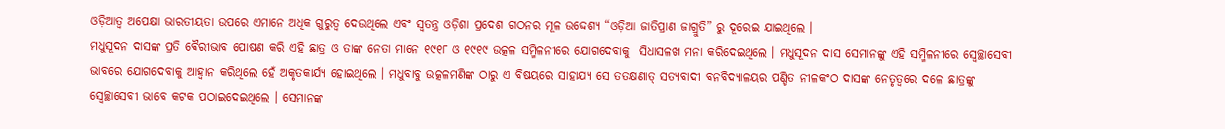ଓଡ଼ିଆତ୍ଵ ଅପେକ୍ଷା ଭାରତୀୟତା ଉପରେ ଏମାନେ ଅଧିକ ଗୁରୁତ୍ୱ ଦେଉଥିଲେ ଏବଂ ସ୍ଵତନ୍ତ୍ର ଓଡ଼ିଶା ପ୍ରଦେଶ ଗଠନର ମୂଳ ଉଦ୍ଦେଶ୍ୟ “ଓଡ଼ିଆ ଜାତିପ୍ରାଣ ଜାଗ୍ରୁତି” ରୁ ଦୂରେଇ ଯାଇଥିଲେ ।
ମଧୁସୂଦନ ଦାସଙ୍କ ପ୍ରତି ଵୈରୀଭାବ ପୋଷଣ କରି ଏହି ଛାତ୍ର ଓ ତାଙ୍କ ନେତା ମାନେ ୧୯୧୮ ଓ ୧୯୧୯ ଉତ୍କଳ ସମ୍ମିଳନୀରେ ଯୋଗଦେବାକୁ  ସିଧାସଳଖ ମନା କରିଦେଇଥିଲେ । ମଧୁସୂଦନ ଦାସ ସେମାନଙ୍କୁ ଏହି ସମ୍ମିଳନୀରେ ସ୍ଵେଚ୍ଛାସେବୀ ଭାବରେ ଯୋଗଦେବାକୁ ଆହ୍ଵାନ କରିଥିଲେ ହେଁ ଅକୃତକାର୍ଯ୍ୟ ହୋଇଥିଲେ । ମଧୁବାବୁ ଉତ୍କଳମଣିଙ୍କ ଠାରୁ ଏ ବିଷୟରେ ସାହାଯ୍ୟ ସେ ତତକ୍ଷଣାତ୍ ସତ୍ୟବାଦୀ ବନବିଦ୍ୟାଳୟର ପଣ୍ଡିତ ନୀଳକଂଠ ଦାସଙ୍କ ନେତୃତ୍ୱରେ ଦଳେ ଛାତ୍ରଙ୍କୁ ସ୍ଵେଚ୍ଛାସେବୀ ଭାବେ କଟକ ପଠାଇଦେଇଥିଲେ । ସେମାନଙ୍କ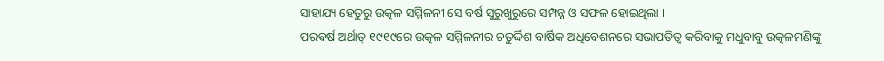ସାହାଯ୍ୟ ହେତୁରୁ ଉତ୍କଳ ସମ୍ମିଳନୀ ସେ ବର୍ଷ ସୁରୁଖୁରୁରେ ସମ୍ପନ୍ନ ଓ ସଫଳ ହୋଇଥିଲା ।
ପରଵର୍ଷ ଅର୍ଥାତ୍ ୧୯୧୯ରେ ଉତ୍କଳ ସମ୍ମିଳନୀର ଚତୁର୍ଦ୍ଦିଶ ବାର୍ଷିକ ଅଧିବେଶନରେ ସଭାପତିତ୍ଵ କରିବାକୁ ମଧୁବାବୁ ଉତ୍କଳମଣିଙ୍କୁ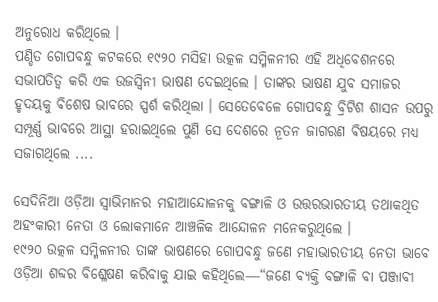ଅନୁରୋଧ କରିଥିଲେ ।
ପଣ୍ଡିତ ଗୋପବନ୍ଧୁ କଟକରେ ୧୯୨୦ ମସିହା ଉତ୍କଳ ସମ୍ମିଳନୀର ଏହି ଅଧିବେଶନରେ ସଭାପତିତ୍ଵ କରି ଏକ ଉଜସ୍ଵିନୀ ଭାଷଣ ଦେଇଥିଲେ । ତାଙ୍କର ଭାଷଣ ଯୁବ ସମାଜର ହୃଦୟକୁ ଵିଶେଷ ଭାବରେ ସ୍ପର୍ଶ କରିଥିଲା । ସେତେବେଳେ ଗୋପବନ୍ଧୁ ବ୍ରିଟିଶ ଶାସନ ଉପରୁ ସମ୍ପୂର୍ଣ୍ଣ ଭାବରେ ଆସ୍ଥା ହରାଇଥିଲେ ପୁଣି ସେ ଦେଶରେ ନୂତନ ଜାଗରଣ ଵିଷୟରେ ମଧ୍ଯ ସଜାଗଥିଲେ ....

ସେଦିନିଆ ଓଡ଼ିଆ ସ୍ଵାଭିମାନର ମହାଆନ୍ଦୋଳନକୁ ବଙ୍ଗାଳି ଓ ଉତ୍ତରଭାରତୀୟ ତଥାକଥିତ ଅହଂକାରୀ ନେତା ଓ ଲୋକମାନେ ଆଞ୍ଚଳିକ ଆନ୍ଦୋଳନ ମନେକରୁଥିଲେ ।
୧୯୨୦ ଉତ୍କଳ ସମ୍ମିଳନୀର ତାଙ୍କ ଭାଷଣରେ ଗୋପବନ୍ଧୁ ଜଣେ ମହାଭାରତୀୟ ନେତା ଭାବେ ଓଡ଼ିଆ ଶବ୍ଦର ବିଶ୍ଳେଷଣ କରିବାକୁ ଯାଇ କହିଥିଲେ―“ଜଣେ ବ୍ୟକ୍ତି ବଙ୍ଗାଳି ବା ପଞ୍ଜାବୀ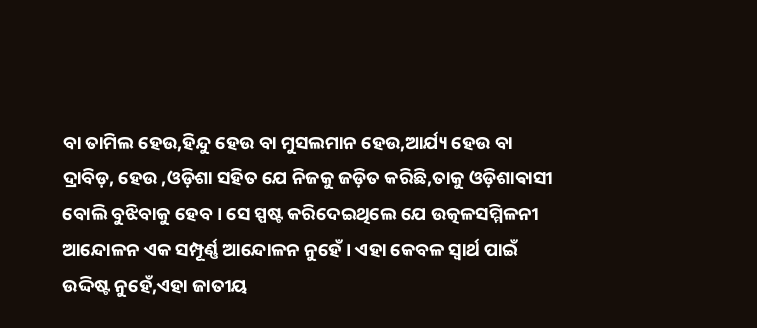ବା ତାମିଲ ହେଉ,ହିନ୍ଦୁ ହେଉ ବା ମୁସଲମାନ ହେଉ,ଆର୍ଯ୍ୟ ହେଉ ବା ଦ୍ରାବିଡ଼, ହେଉ ,ଓଡ଼ିଶା ସହିତ ଯେ ନିଜକୁ ଜଡ଼ିତ କରିଛି,ତାକୁ ଓଡ଼ିଶାଵାସୀ ବୋଲି ବୁଝିବାକୁ ହେବ । ସେ ସ୍ପଷ୍ଟ କରିଦେଇଥିଲେ ଯେ ଉତ୍କଳସମ୍ମିଳନୀ ଆନ୍ଦୋଳନ ଏକ ସମ୍ପୂର୍ଣ୍ଣ ଆନ୍ଦୋଳନ ନୁହେଁ । ଏହା କେବଳ ସ୍ଵାର୍ଥ ପାଇଁ ଉଦ୍ଦିଷ୍ଟ ନୁହେଁ,ଏହା ଜାତୀୟ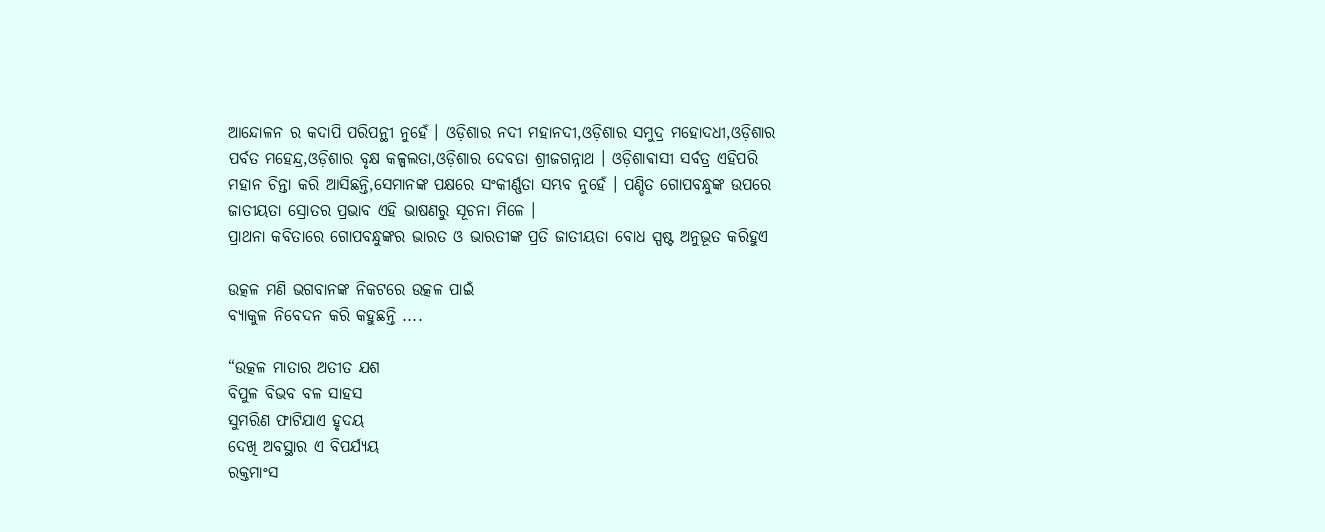ଆନ୍ଦୋଳନ ର କଦାପି ପରିପନ୍ଥୀ ନୁହେଁ । ଓଡ଼ିଶାର ନଦୀ ମହାନଦୀ,ଓଡ଼ିଶାର ସମୁଦ୍ର ମହୋଦଧୀ,ଓଡ଼ିଶାର ପର୍ବତ ମହେନ୍ଦ୍ର,ଓଡ଼ିଶାର ବୃକ୍ଷ କଳ୍ପଲତା,ଓଡ଼ିଶାର ଦେବତା ଶ୍ରୀଜଗନ୍ନାଥ । ଓଡ଼ିଶାଵାସୀ ସର୍ବତ୍ର ଏହିପରି ମହାନ ଚିନ୍ତା କରି ଆସିଛନ୍ତି,ସେମାନଙ୍କ ପକ୍ଷରେ ସଂକୀର୍ଣ୍ଣତା ସମ୍ଭବ ନୁହେଁ । ପଣ୍ଡିତ ଗୋପବନ୍ଧୁଙ୍କ ଉପରେ ଜାତୀୟତା ସ୍ରୋତର ପ୍ରଭାବ ଏହି ଭାଷଣରୁ ସୂଚନା ମିଳେ ।
ପ୍ରାଥନା କବିତାରେ ଗୋପବନ୍ଧୁଙ୍କର ଭାରତ ଓ ଭାରତୀଙ୍କ ପ୍ରତି ଜାତୀୟତା ବୋଧ ସ୍ପଷ୍ଟ ଅନୁଭୂତ କରିହୁଏ

ଉତ୍କଳ ମଣି ଭଗବାନଙ୍କ ନିକଟରେ ଉତ୍କଳ ପାଇଁ
ବ୍ୟାକୁଳ ନିବେଦନ କରି କହୁଛନ୍ତି ....

“ଉତ୍କଳ ମାତାର ଅତୀତ ଯଶ
ବିପୁଳ ବିଭବ ବଳ ସାହସ
ସୁମରିଣ ଫାଟିଯାଏ ହୃଦୟ
ଦେଖି ଅବସ୍ଥାର ଏ ବିପର୍ଯ୍ୟୟ
ରକ୍ତମାଂସ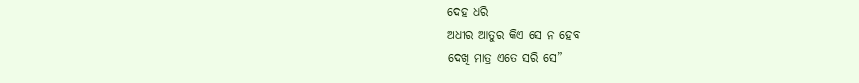ଦେହ ଧରି
ଅଧୀର ଆତୁର କିଏ ସେ ନ ହେବ
ଦେଖି ମାତ୍ର ଏତେ ସରି ସେ”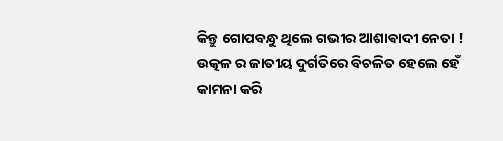କିନ୍ତୁ ଗୋପବନ୍ଧୁ ଥିଲେ ଗଭୀର ଆଶାଵାଦୀ ନେତା ! ଉତ୍କଳ ର ଜାତୀୟ ଦୁର୍ଗତିରେ ବିଚଳିତ ହେଲେ ହେଁ କାମନା କରି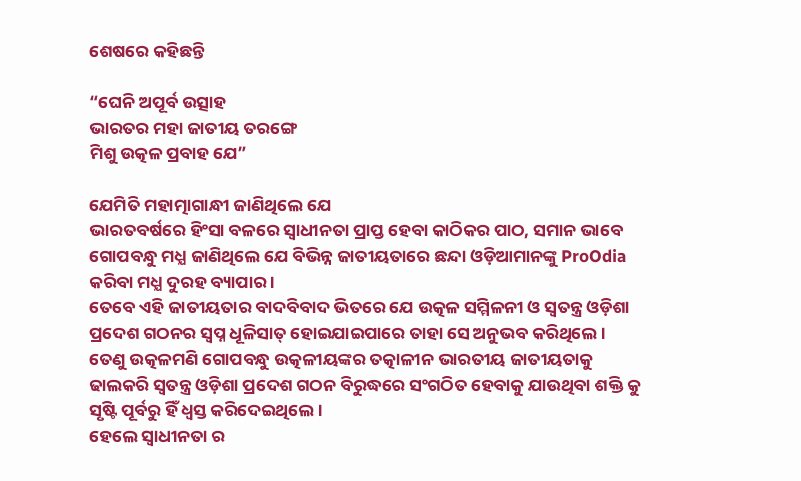ଶେଷରେ କହିଛନ୍ତି

“ଘେନି ଅପୂର୍ବ ଉତ୍ସାହ
ଭାରତର ମହା ଜାତୀୟ ତରଙ୍ଗେ
ମିଶୁ ଉତ୍କଳ ପ୍ରବାହ ଯେ”

ଯେମିତି ମହାତ୍ମାଗାନ୍ଧୀ ଜାଣିଥିଲେ ଯେ
ଭାରତବର୍ଷରେ ହିଂସା ବଳରେ ସ୍ଵାଧୀନତା ପ୍ରାପ୍ତ ହେବା କାଠିକର ପାଠ, ସମାନ ଭାବେ
ଗୋପବନ୍ଧୁ ମଧ୍ଯ ଜାଣିଥିଲେ ଯେ ବିଭିନ୍ନ ଜାତୀୟତାରେ ଛନ୍ଦା ଓଡ଼ିଆମାନଙ୍କୁ ProOdia କରିବା ମଧ୍ଯ ଦୁରହ ବ୍ୟାପାର ।
ତେବେ ଏହି ଜାତୀୟତାର ବାଦବିବାଦ ଭିତରେ ଯେ ଉତ୍କଳ ସମ୍ମିଳନୀ ଓ ସ୍ଵତନ୍ତ୍ର ଓଡ଼ିଶା ପ୍ରଦେଶ ଗଠନର ସ୍ଵପ୍ନ ଧୂଳିସାତ୍ ହୋଇଯାଇପାରେ ତାହା ସେ ଅନୁଭବ କରିଥିଲେ । ତେଣୁ ଉତ୍କଳମଣି ଗୋପବନ୍ଧୁ ଉତ୍କଳୀୟଙ୍କର ତତ୍କାଳୀନ ଭାରତୀୟ ଜାତୀୟତାକୁ ଢାଲକରି ସ୍ଵତନ୍ତ୍ର ଓଡ଼ିଶା ପ୍ରଦେଶ ଗଠନ ବିରୁଦ୍ଧରେ ସଂଗଠିତ ହେବାକୁ ଯାଉଥିବା ଶକ୍ତି କୁ ସୃଷ୍ଟି ପୂର୍ବରୁ ହିଁ ଧ୍ଵସ୍ତ କରିଦେଇଥିଲେ ।
ହେଲେ ସ୍ଵାଧୀନତା ର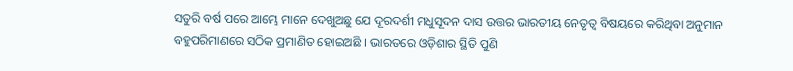ସତୁରି ବର୍ଷ ପରେ ଆମ୍ଭେ ମାନେ ଦେଖୁଅଛୁ ଯେ ଦୂରଦର୍ଶୀ ମଧୁସୂଦନ ଦାସ ଉତ୍ତର ଭାରତୀୟ ନେତୃତ୍ବ ବିଷୟରେ କରିଥିବା ଅନୁମାନ ବହୁପରିମାଣରେ ସଠିକ ପ୍ରମାଣିତ ହୋଇଅଛି । ଭାରତରେ ଓଡ଼ିଶାର ସ୍ଥିତି ପୁଣି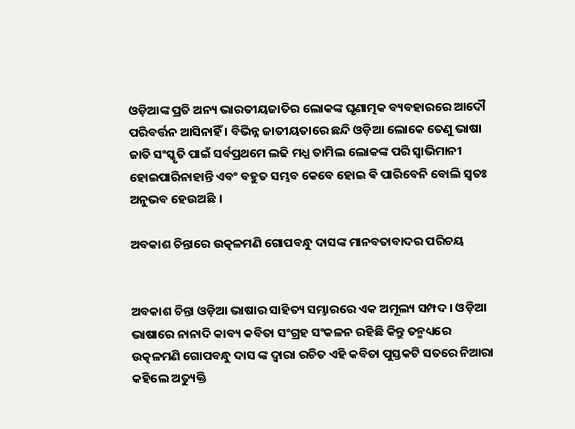ଓଡ଼ିଆଙ୍କ ପ୍ରତି ଅନ୍ୟ ଭାରତୀୟଜାତିର ଲୋକଙ୍କ ଘୃଣାତ୍ମକ ବ୍ୟବହାରରେ ଆଦୌ ପରିବର୍ତ୍ତନ ଆସିନାହିଁ । ବିଭିନ୍ନ ଜାତୀୟତାରେ ଛନ୍ଦି ଓଡ଼ିଆ ଲୋକେ ତେଣୁ ଭାଷା ଜାତି ସଂସ୍କୃତି ପାଇଁ ସର୍ବପ୍ରଥମେ ଲଢି ମଧ୍ଯ ତାମିଲ ଲୋକଙ୍କ ପରି ସ୍ଵାଭିମାନୀ ହୋଇପାରିନାହାନ୍ତି ଏବଂ ବହୁତ ସମ୍ଭବ କେବେ ହୋଇ ଵି ପାରିବେନି ବୋଲି ସ୍ଵତଃ ଅନୁଭବ ହେଉଅଛି ।

ଅବକାଶ ଚିନ୍ତାରେ ଉତ୍କଳମଣି ଗୋପବନ୍ଧୁ ଦାସଙ୍କ ମାନବତାବାଦର ପରିଚୟ


ଅବକାଶ ଚିନ୍ତା ଓଡ଼ିଆ ଭାଷାର ସାହିତ୍ୟ ସମ୍ଭାରରେ ଏକ ଅମୂଲ୍ୟ ସମ୍ପଦ । ଓଡ଼ିଆ ଭାଷାରେ ନାନାଦି କାବ୍ୟ କବିତା ସଂଗ୍ରହ ସଂକଳନ ରହିଛି କିନ୍ତୁ ତନ୍ମଧ୍ୟରେ ଉତ୍କଳମଣି ଗୋପବନ୍ଧୁ ଦାସ ଙ୍କ ଦ୍ଵାରା ରଚିତ ଏହି କବିତା ପୁସ୍ତକଟି ସତରେ ନିଆରା କହିଲେ ଅତ୍ୟୁକ୍ତି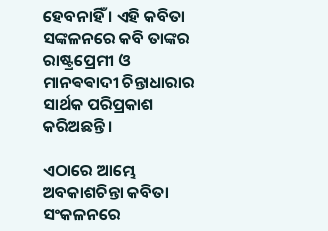ହେବନାହିଁ । ଏହି କବିତା ସଙ୍କଳନରେ କବି ତାଙ୍କର ରାଷ୍ଟ୍ରପ୍ରେମୀ ଓ ମାନଵଵାଦୀ ଚିନ୍ତାଧାରାର ସାର୍ଥକ ପରିପ୍ରକାଶ କରିଅଛନ୍ତି ।

ଏଠାରେ ଆମ୍ଭେ ଅବକାଶଚିନ୍ତା କବିତା ସଂକଳନରେ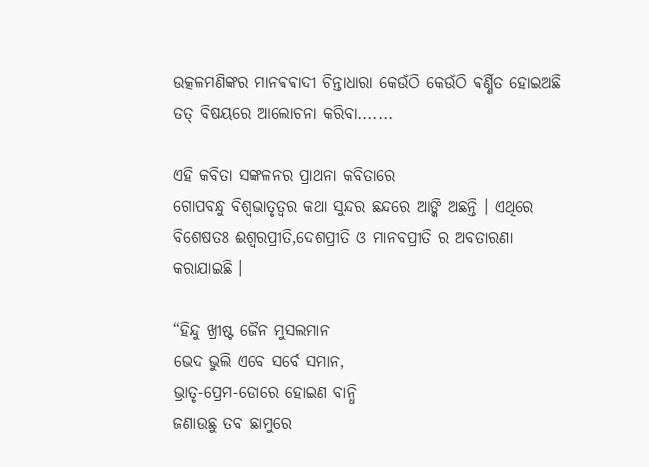ଉତ୍କଳମଣିଙ୍କର ମାନଵଵାଦୀ ଚିନ୍ତାଧାରା କେଉଁଠି କେଉଁଠି ଵର୍ଣ୍ଣିତ ହୋଇଅଛି ତତ୍ ବିଷୟରେ ଆଲୋଚନା କରିବା.......

ଏହି କବିତା ସଙ୍କଳନର ପ୍ରାଥନା କବିତାରେ
ଗୋପବନ୍ଧୁ ବିଶ୍ଵଭାତୃତ୍ଵର କଥା ସୁନ୍ଦର ଛନ୍ଦରେ ଆଙ୍କି ଅଛନ୍ତି । ଏଥିରେ ବିଶେଷତଃ ଈଶ୍ଵରପ୍ରୀତି,ଦେଶପ୍ରୀତି ଓ ମାନବପ୍ରୀତି ର ଅବତାରଣା କରାଯାଇଛି ।

“ହିନ୍ଦୁ ଖ୍ରୀଷ୍ଟ ଜୈନ ମୁସଲମାନ
ଭେଦ ଭୁଲି ଏବେ ସର୍ବେ ସମାନ,
ଭ୍ରାତୃ-ପ୍ରେମ-ଡୋରେ ହୋଇଣ ବାନ୍ଧି
ଜଣାଉଛୁ ତବ ଛାମୁରେ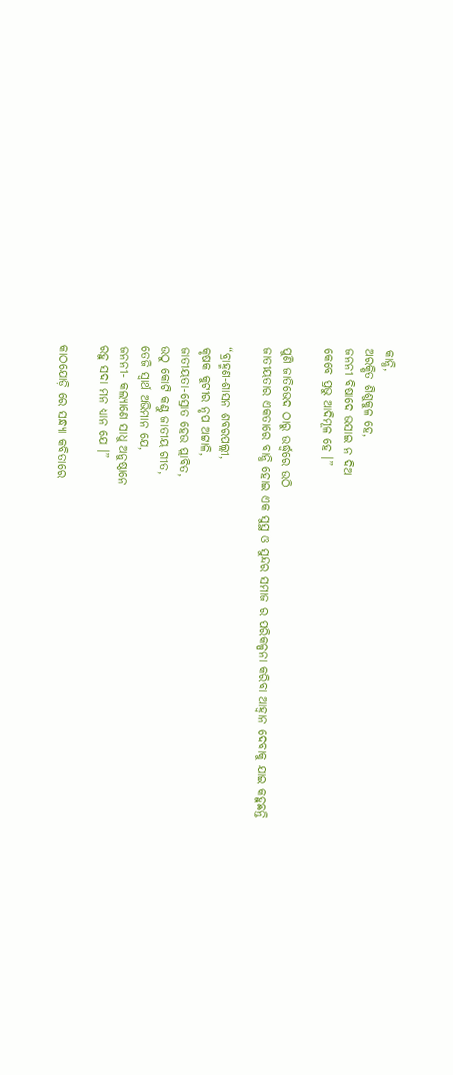କାନ୍ଧି,
ଅରକ୍ଷିତ ଶିଶୁକୁଳ ହେ,
ଜନନୀ ବିଷାଦେ ଭସାଇ ନ ଦିଅ
କେବେ ପ୍ରଭୁ ଆଦିମୂଳ ହେ ।”

ପୁଣି ଜାତିଭେଦ ଠାରୁ ଉର୍ଦ୍ଧ୍ବରେ ଉଠି
ଜାତୀୟତାର ଏକତାରେ ବାନ୍ଧି ହୋଇ ଏକ ସୁସ୍ଥ ଓ ସୁନ୍ଦର ସମାଜ ର ପରିକଳ୍ପନା କରିବା ଆହ୍ଵାନ ଦେବାକୁ ଯାଇ କହୁଛନ୍ତି

“ବ୍ରାହ୍ମଣ-ଶାସନ ଶବରପଲ୍ଲୀ,
କୃଷକ କୁଟୀର ନୃପ ଅଟ୍ଟାଳି,
ଜାତୀୟତା-ସ୍ରୋତ ହେଉ ପ୍ଲାବିତ,
ଉଠୁ କୋଟି କଣ୍ଠୁ ଜାତୀୟ ଗୀତ,
ତେଜି ସ୍ବାର୍ଥ ଅଭିମାନ ଯେ,
ଜନନୀ- କଲ୍ୟାଣେ ସାଧୁ ଅନୁଷ୍ଠାନେ
ରହୁ ସଦା ମନ ଧ୍ୟାନ ଯେ ।”

କାଠଯୋଡ଼ି ରେ ସନ୍ଧ୍ୟା କବିତାରେ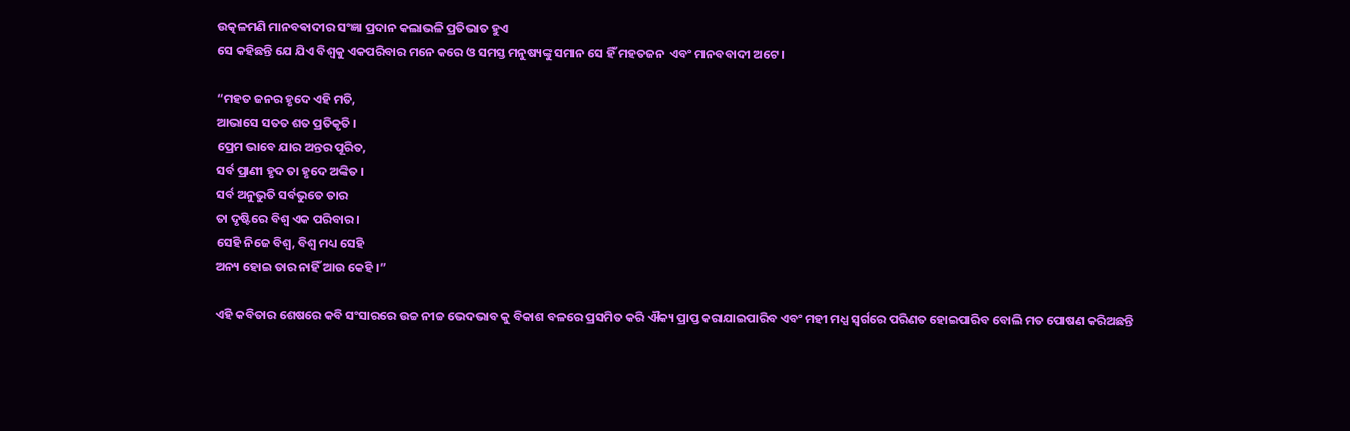ଉତ୍କଳମଣି ମାନବଵାଦୀର ସଂଜ୍ଞା ପ୍ରଦାନ କଲାଭଳି ପ୍ରତିଭାତ ହୁଏ
ସେ କହିଛନ୍ତି ଯେ ଯିଏ ବିଶ୍ଵକୁ ଏକପରିବାର ମନେ କରେ ଓ ସମସ୍ତ ମନୁଷ୍ୟଙ୍କୁ ସମାନ ସେ ହିଁ ମହତଜନ  ଏବଂ ମାନବବାଦୀ ଅଟେ ।

“ମହତ ଜନର ହୃଦେ ଏହି ମତି,
ଆଭାସେ ସତତ ଶତ ପ୍ରତିକୃତି ।
ପ୍ରେମ ଭାବେ ଯାର ଅନ୍ତର ପୂରିତ,
ସର୍ବ ପ୍ରାଣୀ ହୃଦ ତା ହୃଦେ ଅଙ୍କିତ ।
ସର୍ବ ଅନୁଭୁତି ସର୍ବଭୁତେ ତାର
ତା ଦୃଷ୍ଟିରେ ବିଶ୍ଵ ଏକ ପରିବାର ।
ସେହି ନିଜେ ବିଶ୍ଵ, ବିଶ୍ଵ ମଧ୍ୟ ସେହି
ଅନ୍ୟ ହୋଇ ତାର ନାହିଁ ଆଉ କେହି ।”

ଏହି କବିତାର ଶେଷରେ କବି ସଂସାରରେ ଉଚ୍ଚ ନୀଚ୍ଚ ଭେଦଭାବ କୁ ବିକାଶ ବଳରେ ପ୍ରସମିତ କରି ଐକ୍ୟ ପ୍ରାପ୍ତ କରାଯାଇପାରିବ ଏବଂ ମହୀ ମଧ୍ଯ ସ୍ଵର୍ଗରେ ପରିଣତ ହୋଇପାରିବ ବୋଲି ମତ ପୋଷଣ କରିଅଛନ୍ତି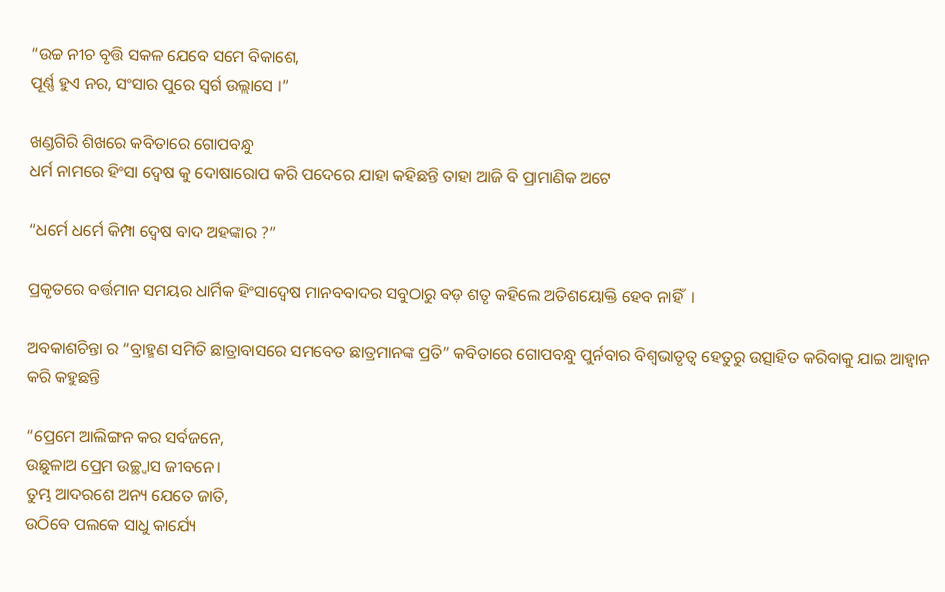“ଉଚ୍ଚ ନୀଚ ବୃତ୍ତି ସକଳ ଯେବେ ସମେ ବିକାଶେ,
ପୂର୍ଣ୍ଣ ହୁଏ ନର, ସଂସାର ପୁରେ ସ୍ଵର୍ଗ ଉଲ୍ଲାସେ ।”

ଖଣ୍ଡଗିରି ଶିଖରେ କବିତାରେ ଗୋପବନ୍ଧୁ
ଧର୍ମ ନାମରେ ହିଂସା ଦ୍ଵେଷ କୁ ଦୋଷାରୋପ କରି ପଦେରେ ଯାହା କହିଛନ୍ତି ତାହା ଆଜି ବି ପ୍ରାମାଣିକ ଅଟେ

“ଧର୍ମେ ଧର୍ମେ କିମ୍ପା ଦ୍ଵେଷ ବାଦ ଅହଙ୍କାର ?”

ପ୍ରକୃତରେ ବର୍ତ୍ତମାନ ସମୟର ଧାର୍ମିକ ହିଂସାଦ୍ଵେଷ ମାନବବାଦର ସବୁଠାରୁ ବଡ଼ ଶତୃ କହିଲେ ଅତିଶୟୋକ୍ତି ହେବ ନାହିଁ  ।

ଅବକାଶଚିନ୍ତା ର “ବ୍ରାହ୍ମଣ ସମିତି ଛାତ୍ରାବାସରେ ସମବେତ ଛାତ୍ରମାନଙ୍କ ପ୍ରତି” କବିତାରେ ଗୋପବନ୍ଧୁ ପୁର୍ନବାର ବିଶ୍ଵଭାତୃତ୍ଵ ହେତୁରୁ ଉତ୍ସାହିତ କରିବାକୁ ଯାଇ ଆହ୍ଵାନ କରି କହୁଛନ୍ତି

“ପ୍ରେମେ ଆଲିଙ୍ଗନ କର ସର୍ବଜନେ,
ଉଛୁଳାଅ ପ୍ରେମ ଉଚ୍ଛ୍ୱାସ ଜୀବନେ।
ତୁମ୍ଭ ଆଦରଶେ ଅନ୍ୟ ଯେତେ ଜାତି,
ଉଠିବେ ପଲକେ ସାଧୁ କାର୍ଯ୍ୟେ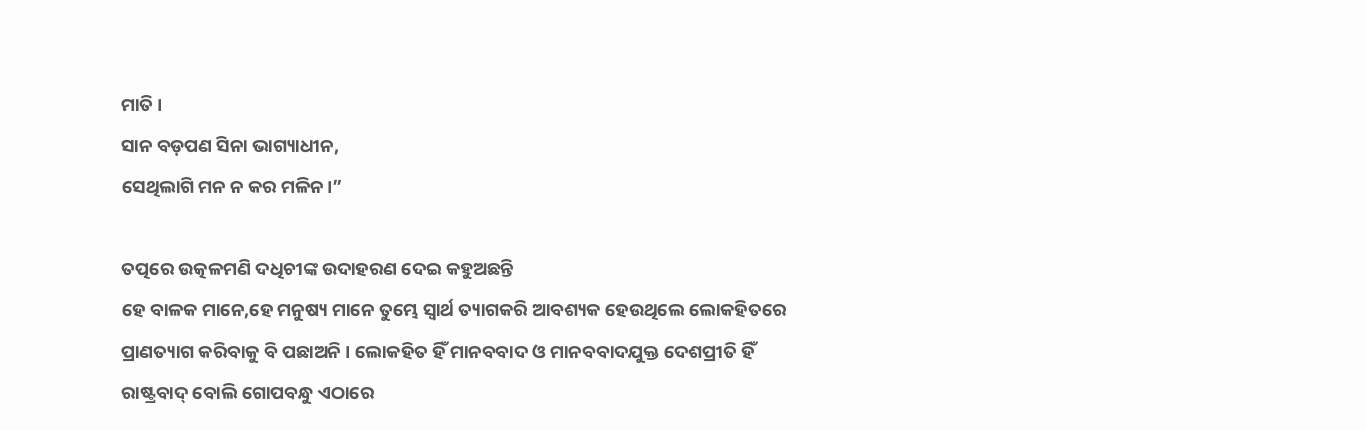ମାତି ।
ସାନ ବଡ଼ପଣ ସିନା ଭାଗ୍ୟାଧୀନ,
ସେଥିଲାଗି ମନ ନ କର ମଳିନ।”

ତତ୍ପରେ ଉତ୍କଳମଣି ଦଧିଚୀଙ୍କ ଉଦାହରଣ ଦେଇ କହୁଅଛନ୍ତି
ହେ ବାଳକ ମାନେ,ହେ ମନୁଷ୍ୟ ମାନେ ତୁମ୍ଭେ ସ୍ଵାର୍ଥ ତ୍ୟାଗକରି ଆବଶ୍ୟକ ହେଉଥିଲେ ଲୋକହିତରେ ପ୍ରାଣତ୍ୟାଗ କରିବାକୁ ବି ପଛାଅନି । ଲୋକହିତ ହିଁ ମାନବବାଦ ଓ ମାନବବାଦଯୁକ୍ତ ଦେଶପ୍ରୀତି ହିଁ ରାଷ୍ଟ୍ରବାଦ୍ ବୋଲି ଗୋପବନ୍ଧୁ ଏଠାରେ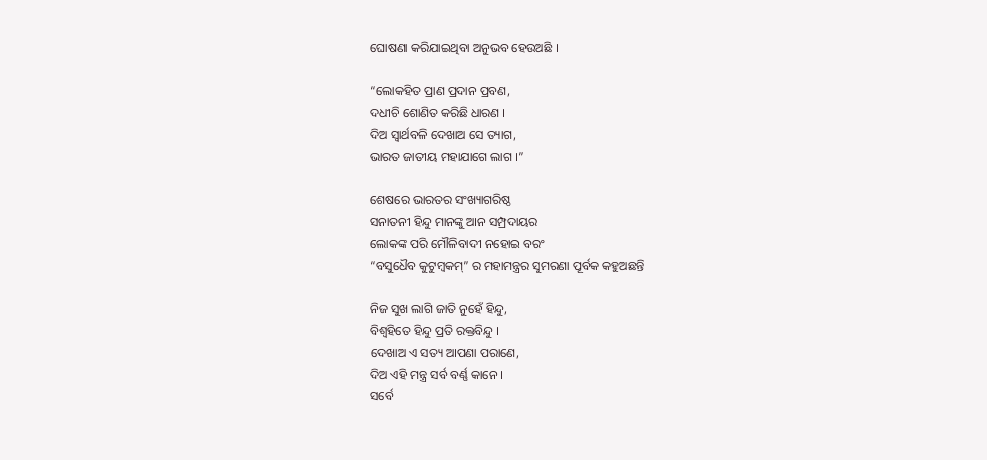ଘୋଷଣା କରିଯାଇଥିବା ଅନୁଭବ ହେଉଅଛି ।

“ଲୋକହିତ ପ୍ରାଣ ପ୍ରଦାନ ପ୍ରବଣ,
ଦଧୀଚି ଶୋଣିତ କରିଛି ଧାରଣ ।
ଦିଅ ସ୍ୱାର୍ଥବଳି ଦେଖାଅ ସେ ତ୍ୟାଗ,
ଭାରତ ଜାତୀୟ ମହାଯାଗେ ଲାଗ ।”

ଶେଷରେ ଭାରତର ସଂଖ୍ୟାଗରିଷ୍ଠ
ସନାତନୀ ହିନ୍ଦୁ ମାନଙ୍କୁ ଆନ ସମ୍ପ୍ରଦାୟର
ଲୋକଙ୍କ ପରି ମୌଳିବାଦୀ ନହୋଇ ବରଂ
“ବସୁଧୈବ କୁଟୁମ୍ଵକମ୍” ର ମହାମନ୍ତ୍ରର ସୁମରଣା ପୂର୍ବକ କହୁଅଛନ୍ତି

ନିଜ ସୁଖ ଲାଗି ଜାତି ନୁହେଁ ହିନ୍ଦୁ,
ବିଶ୍ୱହିତେ ହିନ୍ଦୁ ପ୍ରତି ରକ୍ତବିନ୍ଦୁ ।
ଦେଖାଅ ଏ ସତ୍ୟ ଆପଣା ପରାଣେ,
ଦିଅ ଏହି ମନ୍ତ୍ର ସର୍ବ ବର୍ଣ୍ଣ କାନେ ।
ସର୍ବେ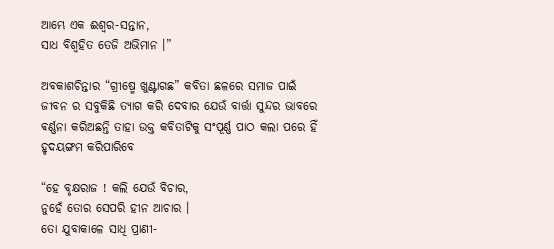ଆମ୍ଭେ ଏକ ଈଶ୍ୱର-ସନ୍ତାନ,
ସାଧ ବିଶ୍ୱହିତ ତେଜି ଅଭିମାନ ।”

ଅବକାଶଚିନ୍ତାର “ଗ୍ରୀଷ୍ମେ ଖୁଣ୍ଟାଗଛ” କବିତା ଛଳରେ ସମାଜ ପାଇଁ ଜୀବନ ର ସବୁକିଛି ତ୍ୟାଗ କରି ଦେବାର ଯେଉଁ ବାର୍ତ୍ତା ସୁନ୍ଦର ଭାବରେ ଵର୍ଣ୍ଣନା କରିଅଛନ୍ତି ତାହା ଉକ୍ତ କବିତାଟିକୁ ସଂପୂର୍ଣ୍ଣ ପାଠ କଲା ପରେ ହିଁ  ହୃଦୟଙ୍ଗମ କରିପାରିବେ

“ହେ ବୃକ୍ଷରାଜ ! କଲି ଯେଉଁ ବିଚାର,
ନୁହେଁ ତୋର ସେପରି ହୀନ ଆଚାର ।
ତୋ ଯୁବାକାଳେ ସାଧି ପ୍ରାଣୀ-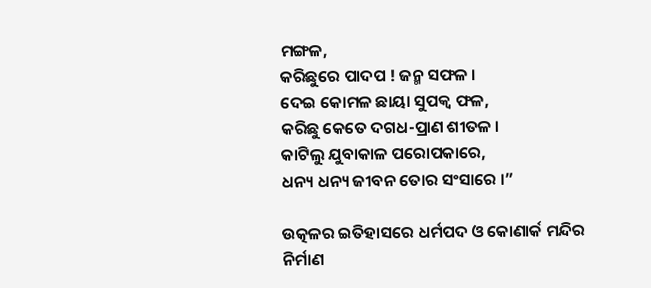ମଙ୍ଗଳ,
କରିଛୁରେ ପାଦପ ! ଜନ୍ମ ସଫଳ ।
ଦେଇ କୋମଳ ଛାୟା ସୁପକ୍ୱ ଫଳ,
କରିଛୁ କେତେ ଦଗଧ-ପ୍ରାଣ ଶୀତଳ ।
କାଟିଲୁ ଯୁବାକାଳ ପରୋପକାରେ,
ଧନ୍ୟ ଧନ୍ୟ ଜୀବନ ତୋର ସଂସାରେ ।”

ଉତ୍କଳର ଇତିହାସରେ ଧର୍ମପଦ ଓ କୋଣାର୍କ ମନ୍ଦିର ନିର୍ମାଣ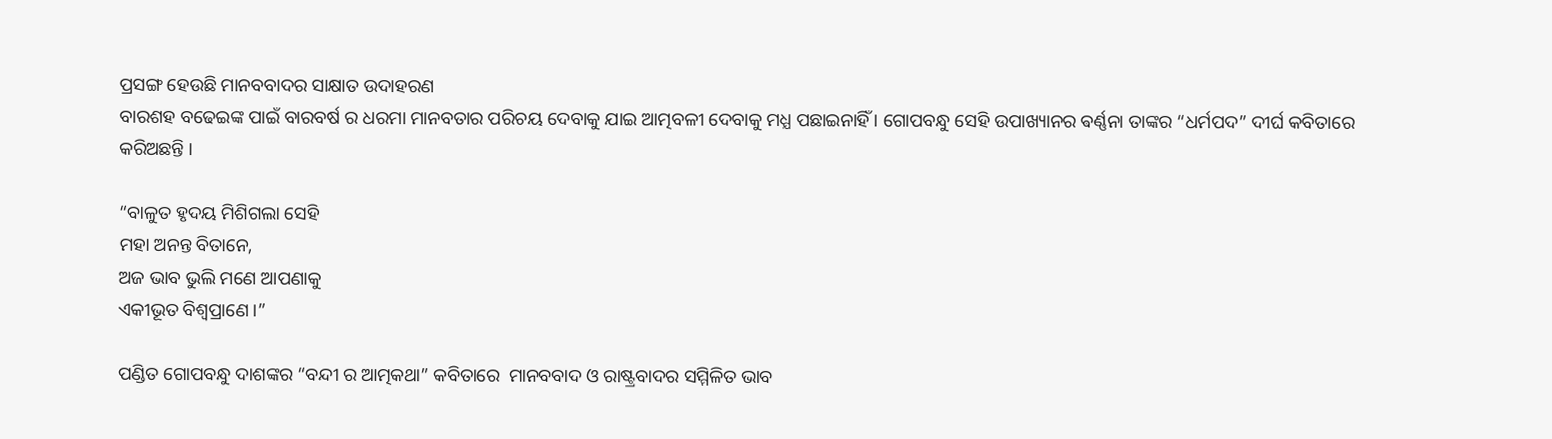ପ୍ରସଙ୍ଗ ହେଉଛି ମାନବବାଦର ସାକ୍ଷାତ ଉଦାହରଣ
ବାରଶହ ବଢେଇଙ୍କ ପାଇଁ ବାରବର୍ଷ ର ଧରମା ମାନବତାର ପରିଚୟ ଦେବାକୁ ଯାଇ ଆତ୍ମବଳୀ ଦେବାକୁ ମଧ୍ଯ ପଛାଇନାହିଁ । ଗୋପବନ୍ଧୁ ସେହି ଉପାଖ୍ୟାନର ଵର୍ଣ୍ଣନା ତାଙ୍କର “ଧର୍ମପଦ” ଦୀର୍ଘ କବିତାରେ କରିଅଛନ୍ତି ।

“ବାଳୁତ ହୃଦୟ ମିଶିଗଲା ସେହି
ମହା ଅନନ୍ତ ବିତାନେ,
ଅଜ ଭାବ ଭୁଲି ମଣେ ଆପଣାକୁ
ଏକୀଭୂତ ବିଶ୍ଵପ୍ରାଣେ ।”

ପଣ୍ଡିତ ଗୋପବନ୍ଧୁ ଦାଶଙ୍କର “ବନ୍ଦୀ ର ଆତ୍ମକଥା” କବିତାରେ  ମାନବବାଦ ଓ ରାଷ୍ଟ୍ରବାଦର ସମ୍ମିଳିତ ଭାବ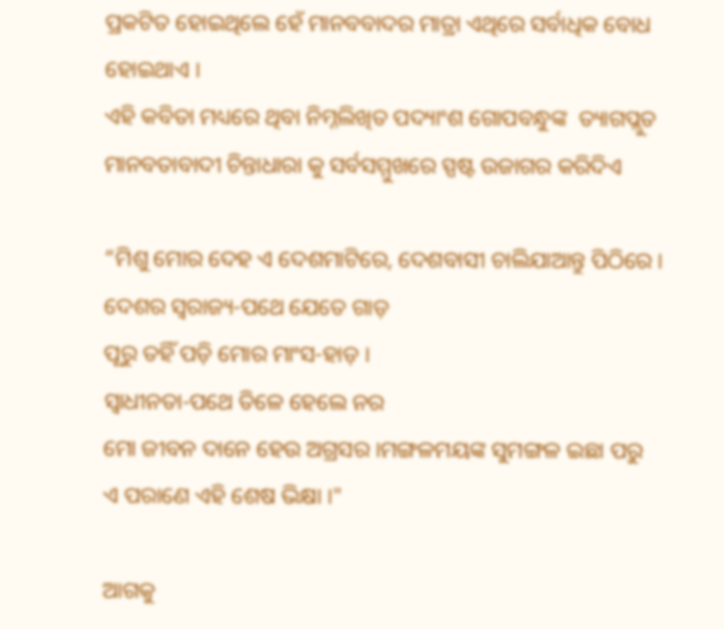ପ୍ରକଟିତ ହୋଇଥିଲେ ହେଁ ମାନବବାଦର ମାତ୍ରା ଏଥିରେ ସର୍ବାଧିକ ବୋଧ ହୋଇଥାଏ ।
ଏହି କବିତା ମଧ୍ୟରେ ଥିବା ନିମ୍ନଲିଖିତ ପଦ୍ୟାଂଶ ଗୋପବନ୍ଧୁଙ୍କ  ତ୍ୟାଗପ୍ଲୁତ ମାନବତାବାଦୀ ଚିନ୍ତାଧାରା କୁ ସର୍ବସମ୍ମୁଖରେ ସ୍ପଷ୍ଟ ଉଜାଗର କରିଦିଏ

“ମିଶୁ ମୋର ଦେହ ଏ ଦେଶମାଟିରେ, ଦେଶବାସୀ ଚାଲିଯାଆନ୍ତୁ ପିଠିରେ ।
ଦେଶର ସ୍ଵରାଜ୍ୟ-ପଥେ ଯେତେ ଗାଡ଼
ପୂରୁ ତହିଁ ପଡ଼ି ମୋର ମାଂସ-ହାଡ଼ ।
ସ୍ଵାଧୀନତା-ପଥେ ତିଳେ ହେଲେ ନର
ମୋ ଜୀବନ ଦାନେ ହେଉ ଅଗ୍ରସର ।ମଙ୍ଗଳମୟଙ୍କ ସୁମଙ୍ଗଳ ଇଛା ପରୁ
ଏ ପରାଣେ ଏହି ଶେଷ ଭିକ୍ଷା ।"

ଆଗକୁ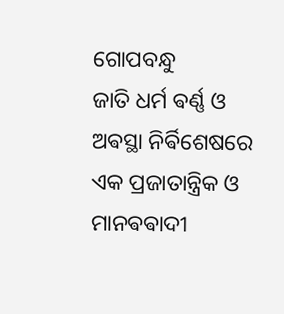ଗୋପବନ୍ଧୁ
ଜାତି ଧର୍ମ ଵର୍ଣ୍ଣ ଓ ଅଵସ୍ଥା ନିର୍ଵିଶେଷରେ
ଏକ ପ୍ରଜାତାନ୍ତ୍ରିକ ଓ ମାନଵଵାଦୀ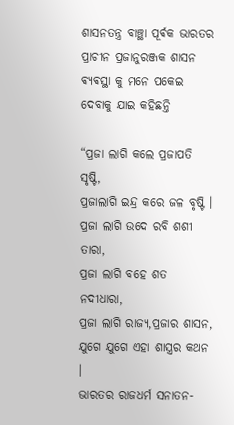ଶାସନତନ୍ତ୍ର ବାଞ୍ଛା ପୂର୍ଵକ ଭାରତର ପ୍ରାଚୀନ ପ୍ରଜାନୁରଞ୍ଜକ ଶାସନ ଵ୍ୟଵସ୍ଥା କୁ ମନେ ପକେଇ ଦେବାକୁ ଯାଇ କହିଛନ୍ତି

“ପ୍ରଜା ଲାଗି କଲେ ପ୍ରଜାପତି ସୃଷ୍ଟି,
ପ୍ରଜାଲାଗି ଇନ୍ଦ୍ର କରେ ଜଳ ବୃଷ୍ଟି ।
ପ୍ରଜା ଲାଗି ଉଦେ ରବି ଶଶୀ ତାରା,
ପ୍ରଜା ଲାଗି ବହେ ଶତ ନଦୀଧାରା,
ପ୍ରଜା ଲାଗି ରାଜ୍ୟ,ପ୍ରଜାର ଶାସନ,
ଯୁଗେ ଯୁଗେ ଏହା ଶାସ୍ତ୍ରର କଥନ ।
ଭାରତର ରାଜଧର୍ମ ସନାତନ-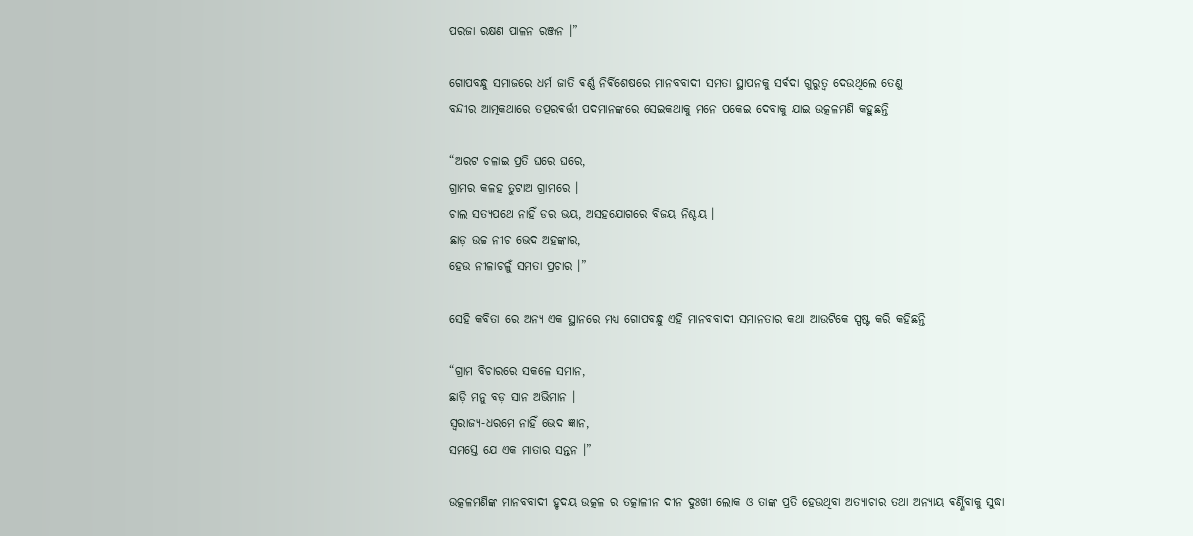ପରଜା ରକ୍ଷଣ ପାଳନ ରଞ୍ଜନ ।”

ଗୋପବନ୍ଧୁ ସମାଜରେ ଧର୍ମ ଜାତି ଵର୍ଣ୍ଣ ନିର୍ଵିଶେଷରେ ମାନବବାଦୀ ସମତା ସ୍ଥାପନକୁ ସର୍ଵଦା ଗୁରୁତ୍ୱ ଦେଉଥିଲେ ତେଣୁ
ବନ୍ଦୀର ଆତ୍ମକଥାରେ ତତ୍ପରଵର୍ତ୍ତୀ ପଦମାନଙ୍କରେ ସେଇକଥାକୁ ମନେ ପକେଇ ଦେବାକୁ ଯାଇ ଉତ୍କଳମଣି କହୁଛନ୍ତି

“ଅରଟ ଚଳାଇ ପ୍ରତି ଘରେ ଘରେ,
ଗ୍ରାମର କଳହ ତୁଟାଅ ଗ୍ରାମରେ ।
ଚାଲ ସତ୍ୟପଥେ ନାହିଁ ଡର ଭୟ, ଅସହଯୋଗରେ ବିଜୟ ନିଶ୍ଚୟ ।
ଛାଡ଼ ଉଚ୍ଚ ନୀଚ ଭେଦ ଅହଙ୍କାର,
ହେଉ ନୀଳାଚଳୁଁ ସମତା ପ୍ରଚାର ।”

ସେହି କବିତା ରେ ଅନ୍ୟ ଏକ ସ୍ଥାନରେ ମଧ୍ଯ ଗୋପବନ୍ଧୁ ଏହି ମାନବବାଦୀ ସମାନତାର କଥା ଆଉଟିକେ ସ୍ପଷ୍ଟ କରି କହିଛନ୍ତି

“ଗ୍ରାମ ବିଚାରରେ ସକଳେ ସମାନ,
ଛାଡ଼ି ମନୁ ବଡ଼ ସାନ ଅଭିମାନ ।
ସ୍ୱରାଜ୍ୟ-ଧରମେ ନାହିଁ ଭେଦ ଜ୍ଞାନ,
ସମସ୍ତେ ଯେ ଏକ ମାତାର ସନ୍ତନ ।”

ଉତ୍କଳମଣିଙ୍କ ମାନବବାଦୀ ହୃଦୟ ଉତ୍କଳ ର ତତ୍କାଳୀନ ଦୀନ ଦୁଃଖୀ ଲୋକ ଓ ତାଙ୍କ ପ୍ରତି ହେଉଥିବା ଅତ୍ୟାଚାର ତଥା ଅନ୍ୟାୟ ଵର୍ଣ୍ଣିବାକୁ ସୁଦ୍ଧା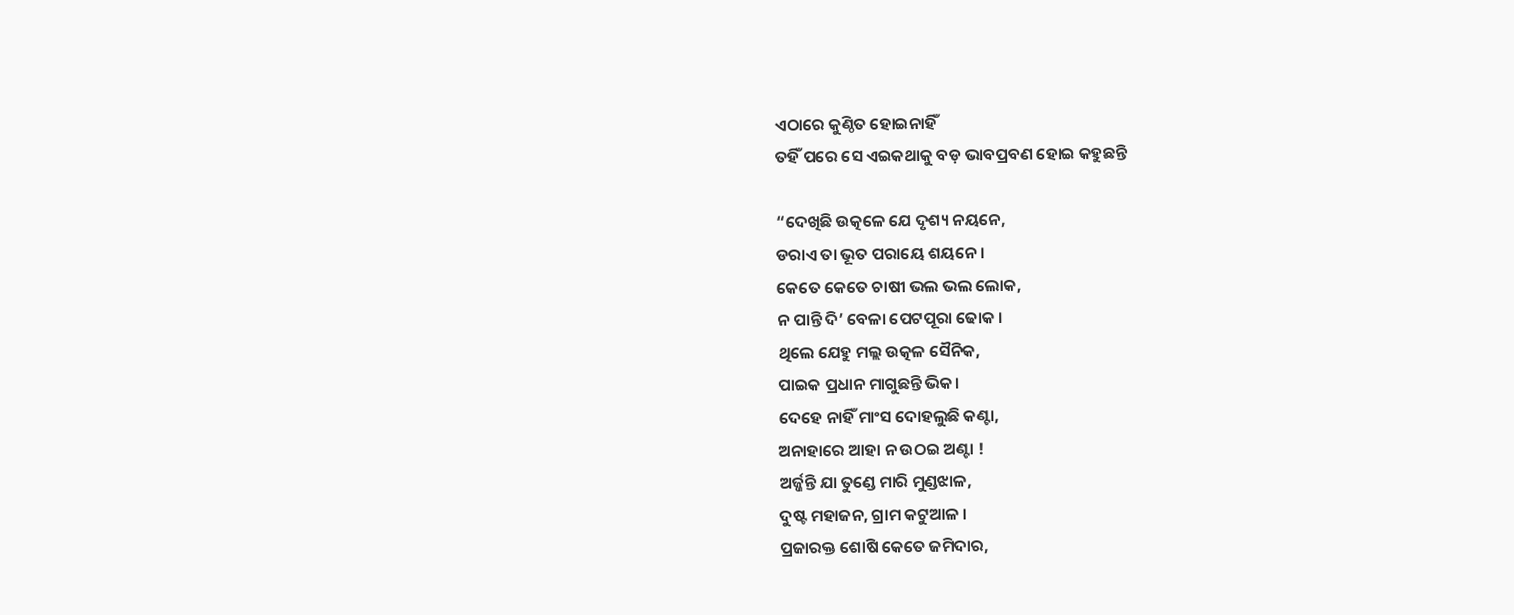ଏଠାରେ କୁଣ୍ଠିତ ହୋଇନାହିଁ
ତହିଁ ପରେ ସେ ଏଇକଥାକୁ ବଡ଼ ଭାବପ୍ରବଣ ହୋଇ କହୁଛନ୍ତି

“ଦେଖିଛି ଉତ୍କଳେ ଯେ ଦୃଶ୍ୟ ନୟନେ,
ଡରାଏ ତା ଭୂତ ପରାୟେ ଶୟନେ ।
କେତେ କେତେ ଚାଷୀ ଭଲ ଭଲ ଲୋକ,
ନ ପାନ୍ତି ଦି’ ବେଳା ପେଟପୂରା ଢୋକ ।
ଥିଲେ ଯେହୁ ମଲ୍ଲ ଉତ୍କଳ ସୈନିକ,
ପାଇକ ପ୍ରଧାନ ମାଗୁଛନ୍ତି ଭିକ।
ଦେହେ ନାହିଁ ମାଂସ ଦୋହଲୁଛି କଣ୍ଟା,
ଅନାହାରେ ଆହା ନ ଉଠଇ ଅଣ୍ଟା !
ଅର୍ଜ୍ଜନ୍ତି ଯା ତୁଣ୍ଡେ ମାରି ମୁଣ୍ଡଝାଳ,
ଦୁଷ୍ଟ ମହାଜନ, ଗ୍ରାମ କଟୁଆଳ ।
ପ୍ରଜାରକ୍ତ ଶୋଷି କେତେ ଜମିଦାର,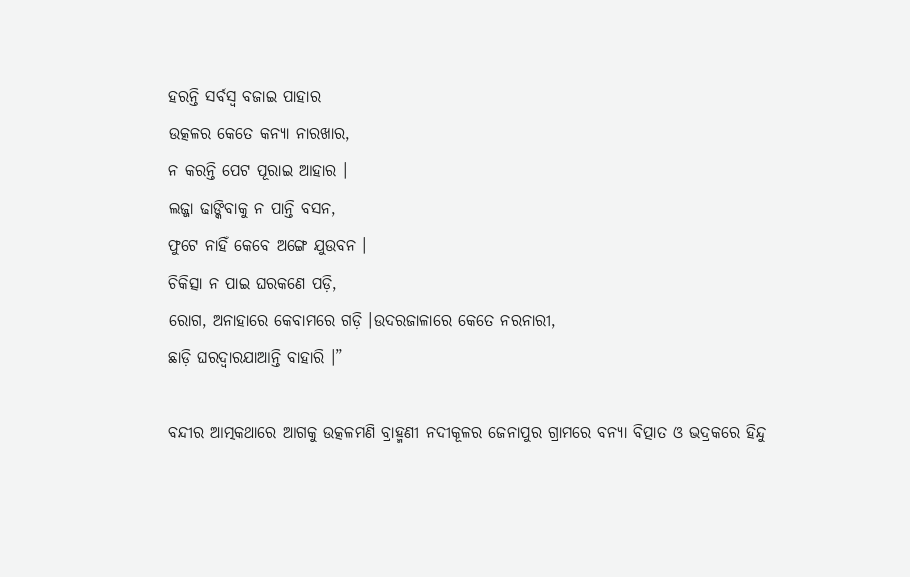ହରନ୍ତି ସର୍ବସ୍ଵ ବଜାଇ ପାହାର
ଉତ୍କଳର କେତେ କନ୍ୟା ନାରଖାର,
ନ କରନ୍ତି ପେଟ ପୂରାଇ ଆହାର ।
ଲଜ୍ଜା ଢାଙ୍କିବାକୁ ନ ପାନ୍ତି ବସନ,
ଫୁଟେ ନାହିଁ କେବେ ଅଙ୍ଗେ ଯୁଉବନ ।
ଚିକିତ୍ସା ନ ପାଇ ଘରକଣେ ପଡ଼ି,
ରୋଗ, ଅନାହାରେ କେବାମରେ ଗଡ଼ି ।ଉଦରଜାଳାରେ କେତେ ନରନାରୀ,
ଛାଡ଼ି ଘରଦ୍ଵାରଯାଆନ୍ତି ବାହାରି ।”

ବନ୍ଦୀର ଆତ୍ମକଥାରେ ଆଗକୁ ଉତ୍କଳମଣି ବ୍ରାହ୍ମଣୀ ନଦୀକୂଳର ଜେନାପୁର ଗ୍ରାମରେ ବନ୍ୟା ବିତ୍ପାତ ଓ ଭଦ୍ରକରେ ହିନ୍ଦୁ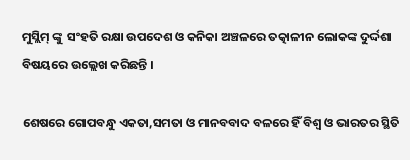ମୁସ୍ଲିମ୍ ଙ୍କୁ  ସଂହତି ରକ୍ଷା ଉପଦେଶ ଓ କନିକା ଅଞ୍ଚଳରେ ତତ୍କାଳୀନ ଲୋକଙ୍କ ଦୁର୍ଦ୍ଦଶା ବିଷୟରେ ଉଲ୍ଲେଖ କରିଛନ୍ତି ।

ଶେଷରେ ଗୋପବନ୍ଧୁ ଏକତା,ସମତା ଓ ମାନବବାଦ ବଳରେ ହିଁ ବିଶ୍ଵ ଓ ଭାରତର ସ୍ଥିତି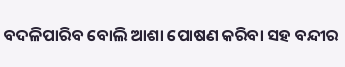ବଦଳିପାରିବ ବୋଲି ଆଶା ପୋଷଣ କରିବା ସହ ବନ୍ଦୀର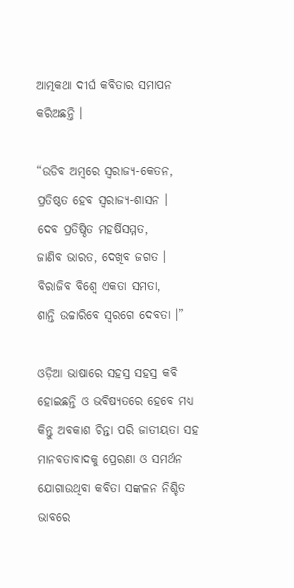ଆତ୍ମକଥା ଦୀର୍ଘ କବିତାର ସମାପନ କରିଅଛନ୍ତି ।

“ଉଡିବ ଅମ୍ବରେ ସ୍ୱରାଜ୍ୟ-କେତନ,
ପ୍ରତିଷ୍ଠତ ହେବ ସ୍ୱରାଜ୍ୟ-ଶାସନ ।
ଦେବ ପ୍ରତିଷ୍ଠିତ ମହର୍ଷିସମ୍ମତ,
ଜାଣିବ ଭାରତ, ଦେଖିବ ଜଗତ ।
ବିରାଜିବ ବିଶ୍ୱେ ଏକତା ସମତା,
ଶାନ୍ତି ଉଚ୍ଚାରିବେ ସ୍ୱରଗେ ଦେବତା ।”

ଓଡ଼ିଆ ଭାଷାରେ ସହସ୍ର ସହସ୍ର କବି ହୋଇଛନ୍ତି ଓ ଭବିଷ୍ୟତରେ ହେବେ ମଧ୍ଯ କିନ୍ତୁ ଅବକାଶ ଚିନ୍ତା ପରି ଜାତୀୟତା ସହ ମାନବତାବାଦକୁ ପ୍ରେରଣା ଓ ସମର୍ଥନ ଯୋଗାଉଥିବା କବିତା ସଙ୍କଳନ ନିଶ୍ଚିତ ଭାବରେ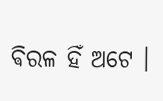ଵିରଳ ହିଁ ଅଟେ ।